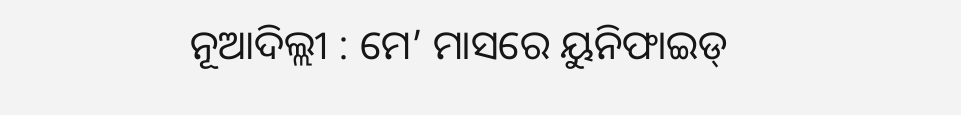ନୂଆଦିଲ୍ଲୀ : ମେ’ ମାସରେ ୟୁନିଫାଇଡ୍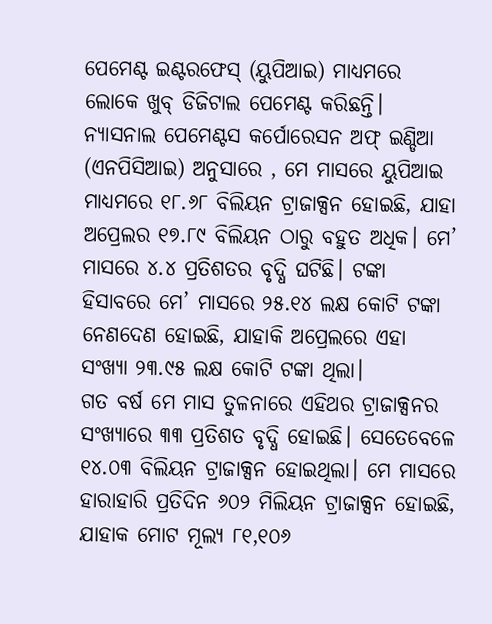ପେମେଣ୍ଟ ଇଣ୍ଟରଫେସ୍ (ୟୁପିଆଇ) ମାଧ୍ୟମରେ ଲୋକେ ଖୁବ୍ ଡିଜିଟାଲ ପେମେଣ୍ଟ କରିଛନ୍ତି। ନ୍ୟାସନାଲ ପେମେଣ୍ଟସ କର୍ପୋରେସନ ଅଫ୍ ଇଣ୍ଡିଆ (ଏନପିସିଆଇ) ଅନୁସାରେ , ମେ ମାସରେ ୟୁପିଆଇ ମାଧ୍ୟମରେ ୧୮.୬୮ ବିଲିୟନ ଟ୍ରାଜାକ୍ସନ ହୋଇଛି, ଯାହା ଅପ୍ରେଲର ୧୭.୮୯ ବିଲିୟନ ଠାରୁ ବହୁତ ଅଧିକ। ମେ’ ମାସରେ ୪.୪ ପ୍ରତିଶତର ବୃଦ୍ଧି ଘଟିଛି। ଟଙ୍କା ହିସାବରେ ମେ’ ମାସରେ ୨୫.୧୪ ଲକ୍ଷ କୋଟି ଟଙ୍କା ନେଣଦେଣ ହୋଇଛି, ଯାହାକି ଅପ୍ରେଲରେ ଏହା ସଂଖ୍ୟା ୨୩.୯୫ ଲକ୍ଷ କୋଟି ଟଙ୍କା ଥିଲା।
ଗତ ବର୍ଷ ମେ ମାସ ତୁଳନାରେ ଏହିଥର ଟ୍ରାଜାକ୍ସନର ସଂଖ୍ୟାରେ ୩୩ ପ୍ରତିଶତ ବୃଦ୍ଧି ହୋଇଛି। ସେତେବେଳେ ୧୪.୦୩ ବିଲିୟନ ଟ୍ରାଜାକ୍ସନ ହୋଇଥିଲା। ମେ ମାସରେ ହାରାହାରି ପ୍ରତିଦିନ ୬୦୨ ମିଲିୟନ ଟ୍ରାଜାକ୍ସନ ହୋଇଛି, ଯାହାକ ମୋଟ ମୂଲ୍ୟ ୮୧,୧୦୬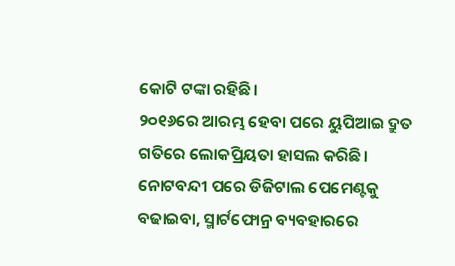କୋଟି ଟଙ୍କା ରହିଛି।
୨୦୧୬ରେ ଆରମ୍ଭ ହେବା ପରେ ୟୁପିଆଇ ଦ୍ରୁତ ଗତିରେ ଲୋକପ୍ରିୟତା ହାସଲ କରିଛି। ନୋଟବନ୍ଦୀ ପରେ ଡିଜିଟାଲ ପେମେଣ୍ଟକୁ ବଢାଇବା, ସ୍ମାର୍ଟଫୋନ୍ର ବ୍ୟବହାରରେ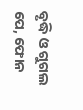ବୃଦ୍ଧି ଓ ଗୁଗଲ ପେ, ଫୋନ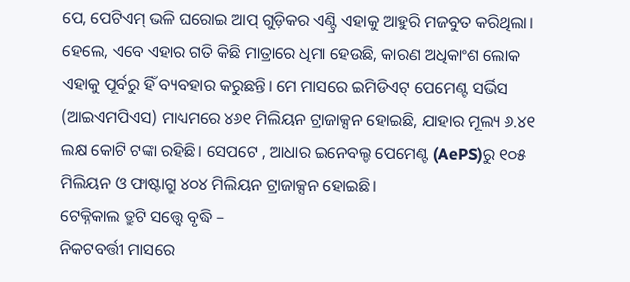ପେ, ପେଟିଏମ୍ ଭଳି ଘରୋଇ ଆପ୍ ଗୁଡ଼ିକର ଏଣ୍ଟ୍ରି ଏହାକୁ ଆହୁରି ମଜବୁତ କରିଥିଲା। ହେଲେ, ଏବେ ଏହାର ଗତି କିଛି ମାତ୍ରାରେ ଧିମା ହେଉଛି, କାରଣ ଅଧିକାଂଶ ଲୋକ ଏହାକୁ ପୂର୍ବରୁ ହିଁ ବ୍ୟବହାର କରୁଛନ୍ତି। ମେ ମାସରେ ଇମିଡିଏଟ୍ ପେମେଣ୍ଟ ସର୍ଭିସ (ଆଇଏମପିଏସ) ମାଧ୍ୟମରେ ୪୬୧ ମିଲିୟନ ଟ୍ରାଜାକ୍ସନ ହୋଇଛି, ଯାହାର ମୂଲ୍ୟ ୬.୪୧ ଲକ୍ଷ କୋଟି ଟଙ୍କା ରହିଛି। ସେପଟେ , ଆଧାର ଇନେବଲ୍ଡ ପେମେଣ୍ଟ (AePS)ରୁ ୧୦୫ ମିଲିୟନ ଓ ଫାଷ୍ଟାଗ୍ରୁ ୪୦୪ ମିଲିୟନ ଟ୍ରାଜାକ୍ସନ ହୋଇଛି।
ଟେକ୍ନିକାଲ ତ୍ରୁଟି ସତ୍ତ୍ୱେ ବୃଦ୍ଧି –
ନିକଟବର୍ତ୍ତୀ ମାସରେ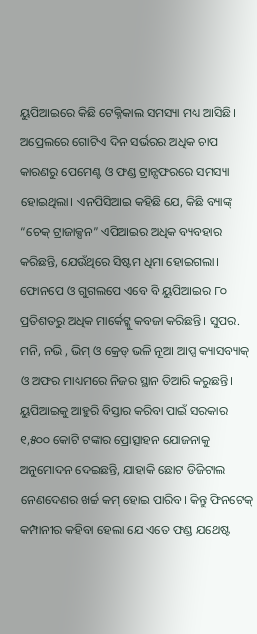ୟୁପିଆଇରେ କିଛି ଟେକ୍ନିକାଲ ସମସ୍ୟା ମଧ୍ୟ ଆସିଛି। ଅପ୍ରେଲରେ ଗୋଟିଏ ଦିନ ସର୍ଭରର ଅଧିକ ଚାପ କାରଣରୁ ପେମେଣ୍ଟ ଓ ଫଣ୍ଡ ଟ୍ରାନ୍ସଫରରେ ସମସ୍ୟା ହୋଇଥିଲା। ଏନପିସିଆଇ କହିଛି ଯେ, କିଛି ବ୍ୟାଙ୍କ୍ “ଚେକ୍ ଟ୍ରାଜାକ୍ସନ” ଏପିଆଇର ଅଧିକ ବ୍ୟବହାର କରିଛନ୍ତି, ଯେଉଁଥିରେ ସିଷ୍ଟମ ଧିମା ହୋଇଗଲା। ଫୋନପେ ଓ ଗୁଗଲପେ ଏବେ ବି ୟୁପିଆଇର ୮୦ ପ୍ରତିଶତରୁ ଅଧିକ ମାର୍କେଟ୍କୁ କବଜା କରିଛନ୍ତି। ସୁପର. ମନି, ନଭି , ଭିମ୍ ଓ କ୍ରେଡ୍ ଭଳି ନୂଆ ଆପ୍ସ କ୍ୟାସବ୍ୟାକ୍ ଓ ଅଫର ମାଧ୍ୟମରେ ନିଜର ସ୍ଥାନ ତିଆରି କରୁଛନ୍ତି।
ୟୁପିଆଇକୁ ଆହୁରି ବିସ୍ତାର କରିବା ପାଇଁ ସରକାର ୧,୫୦୦ କୋଟି ଟଙ୍କାର ପ୍ରୋତ୍ସାହନ ଯୋଜନାକୁ ଅନୁମୋଦନ ଦେଇଛନ୍ତି, ଯାହାକି ଛୋଟ ଡିଜିଟାଲ ନେଣଦେଣର ଖର୍ଚ୍ଚ କମ୍ ହୋଇ ପାରିବ। କିନ୍ତୁ ଫିନଟେକ୍ କମ୍ପାନୀର କହିବା ହେଲା ଯେ ଏତେ ଫଣ୍ଡ ଯଥେଷ୍ଟ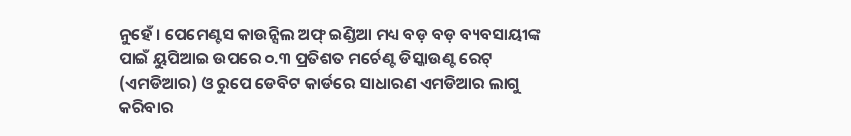ନୁହେଁ । ପେମେଣ୍ଟସ କାଉନ୍ସିଲ ଅଫ୍ ଇଣ୍ଡିଆ ମଧ୍ୟ ବଡ଼ ବଡ଼ ବ୍ୟବସାୟୀଙ୍କ ପାଇଁ ୟୁପିଆଇ ଉପରେ ୦.୩ ପ୍ରତିଶତ ମର୍ଚେଣ୍ଟ ଡିସ୍କାଉଣ୍ଟ ରେଟ୍ (ଏମଡିଆର) ଓ ରୁପେ ଡେବିଟ କାର୍ଡରେ ସାଧାରଣ ଏମଡିଆର ଲାଗୁ କରିବାର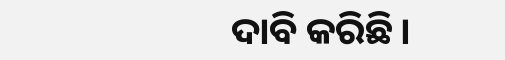ଦାବି କରିଛି।